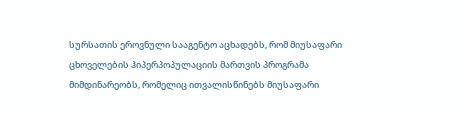სურსათის ეროვნული სააგენტო აცხადებს, რომ მიუსაფარი ცხოველების ჰიპერპოპულაციის მართვის პროგრამა მიმდინარეობს, რომელიც ითვალისწინებს მიუსაფარი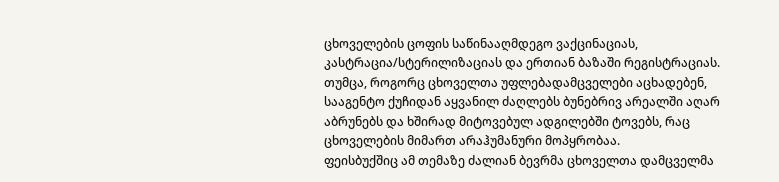ცხოველების ცოფის საწინააღმდეგო ვაქცინაციას, კასტრაცია/სტერილიზაციას და ერთიან ბაზაში რეგისტრაციას.
თუმცა, როგორც ცხოველთა უფლებადამცველები აცხადებენ, სააგენტო ქუჩიდან აყვანილ ძაღლებს ბუნებრივ არეალში აღარ აბრუნებს და ხშირად მიტოვებულ ადგილებში ტოვებს, რაც ცხოველების მიმართ არაჰუმანური მოპყრობაა.
ფეისბუქშიც ამ თემაზე ძალიან ბევრმა ცხოველთა დამცველმა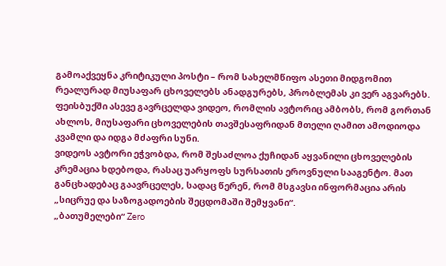გამოაქვეყნა კრიტიკული პოსტი – რომ სახელმწიფო ასეთი მიდგომით რეალურად მიუსაფარ ცხოველებს ანადგურებს, პრობლემას კი ვერ აგვარებს.
ფეისბუქში ასევე გავრცელდა ვიდეო, რომლის ავტორიც ამბობს, რომ გორთან ახლოს, მიუსაფარი ცხოველების თავშესაფრიდან მთელი ღამით ამოდიოდა კვამლი და იდგა მძაფრი სუნი.
ვიდეოს ავტორი ეჭვობდა, რომ შესაძლოა ქუჩიდან აყვანილი ცხოველების კრემაცია ხდებოდა, რასაც უარყოფს სურსათის ეროვნული სააგენტო. მათ განცხადებაც გაავრცელეს, სადაც წერენ, რომ მსგავსი ინფორმაცია არის „სიცრუე და საზოგადოების შეცდომაში შემყვანი“.
„ბათუმელები“ Zero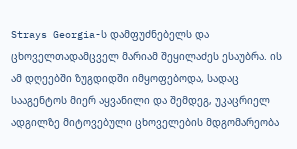Strays Georgia-ს დამფუძნებელს და ცხოველთადამცველ მარიამ შეყილაძეს ესაუბრა. ის ამ დღეებში ზუგდიდში იმყოფებოდა, სადაც სააგენტოს მიერ აყვანილი და შემდეგ, უკაცრიელ ადგილზე მიტოვებული ცხოველების მდგომარეობა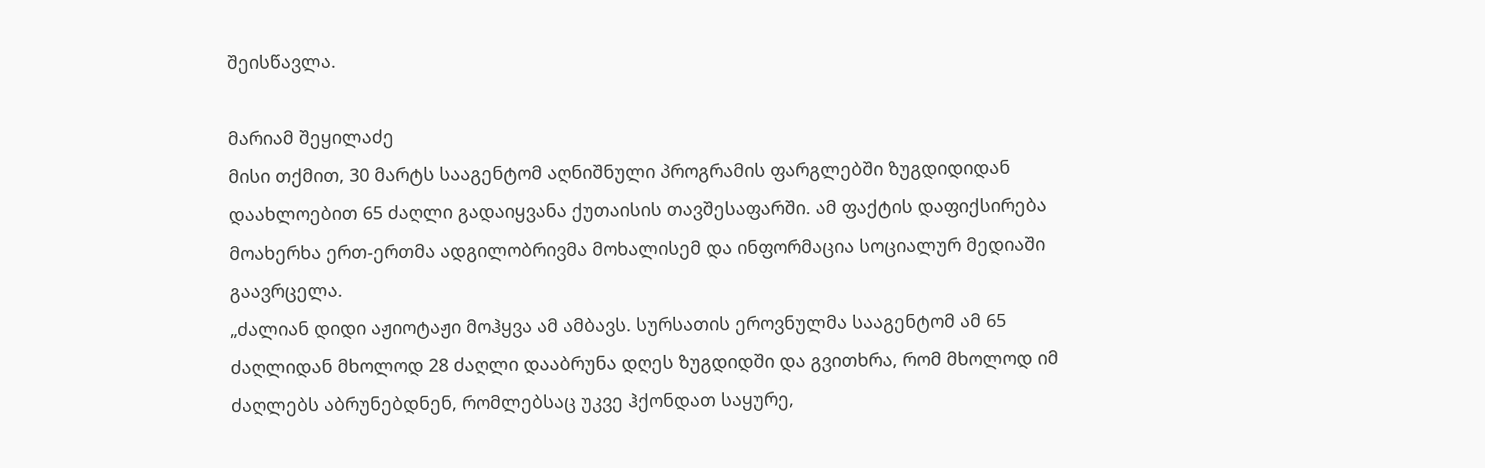შეისწავლა.

მარიამ შეყილაძე
მისი თქმით, 30 მარტს სააგენტომ აღნიშნული პროგრამის ფარგლებში ზუგდიდიდან დაახლოებით 65 ძაღლი გადაიყვანა ქუთაისის თავშესაფარში. ამ ფაქტის დაფიქსირება მოახერხა ერთ-ერთმა ადგილობრივმა მოხალისემ და ინფორმაცია სოციალურ მედიაში გაავრცელა.
„ძალიან დიდი აჟიოტაჟი მოჰყვა ამ ამბავს. სურსათის ეროვნულმა სააგენტომ ამ 65 ძაღლიდან მხოლოდ 28 ძაღლი დააბრუნა დღეს ზუგდიდში და გვითხრა, რომ მხოლოდ იმ ძაღლებს აბრუნებდნენ, რომლებსაც უკვე ჰქონდათ საყურე,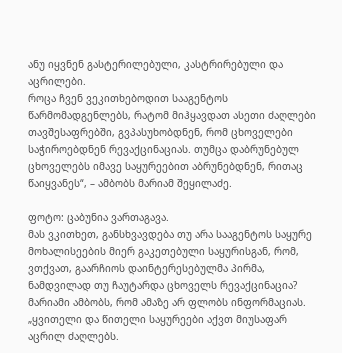ანუ იყვნენ გასტერილებული, კასტრირებული და აცრილები.
როცა ჩვენ ვეკითხებოდით სააგენტოს წარმომადგენლებს, რატომ მიჰყავდათ ასეთი ძაღლები თავშესაფრებში, გვპასუხობდნენ, რომ ცხოველები საჭიროებდნენ რევაქცინაციას. თუმცა დაბრუნებულ ცხოველებს იმავე საყურეებით აბრუნებდნენ, რითაც წაიყვანეს“, – ამბობს მარიამ შეყილაძე.

ფოტო: ცაბუნია ვართაგავა.
მას ვკითხეთ, განსხვავდება თუ არა სააგენტოს საყურე მოხალისეების მიერ გაკეთებული საყურისგან, რომ, ვთქვათ, გაარჩიოს დაინტერესებულმა პირმა, ნამდვილად თუ ჩაუტარდა ცხოველს რევაქცინაცია? მარიამი ამბობს, რომ ამაზე არ ფლობს ინფორმაციას.
„ყვითელი და წითელი საყურეები აქვთ მიუსაფარ აცრილ ძაღლებს.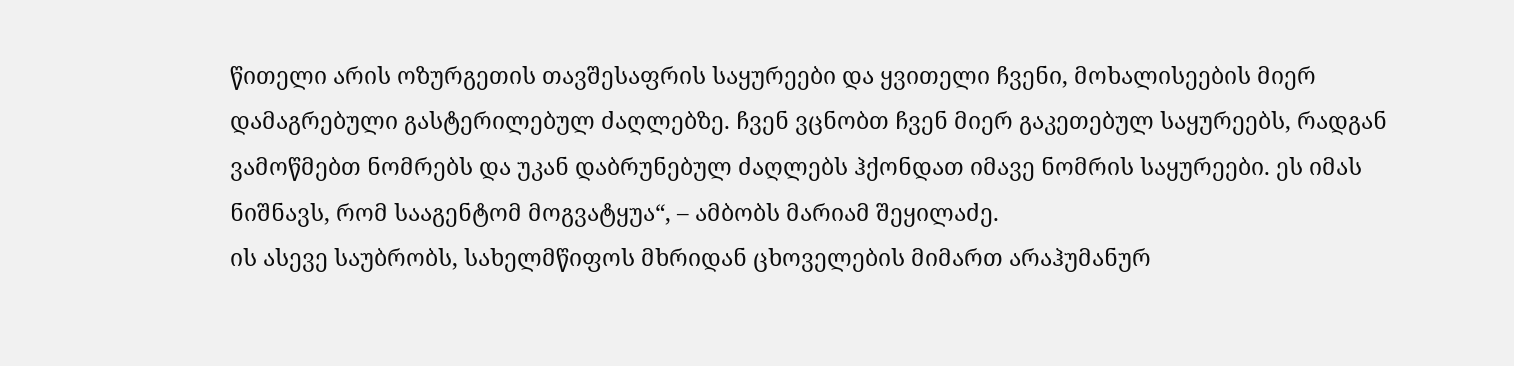წითელი არის ოზურგეთის თავშესაფრის საყურეები და ყვითელი ჩვენი, მოხალისეების მიერ დამაგრებული გასტერილებულ ძაღლებზე. ჩვენ ვცნობთ ჩვენ მიერ გაკეთებულ საყურეებს, რადგან ვამოწმებთ ნომრებს და უკან დაბრუნებულ ძაღლებს ჰქონდათ იმავე ნომრის საყურეები. ეს იმას ნიშნავს, რომ სააგენტომ მოგვატყუა“, – ამბობს მარიამ შეყილაძე.
ის ასევე საუბრობს, სახელმწიფოს მხრიდან ცხოველების მიმართ არაჰუმანურ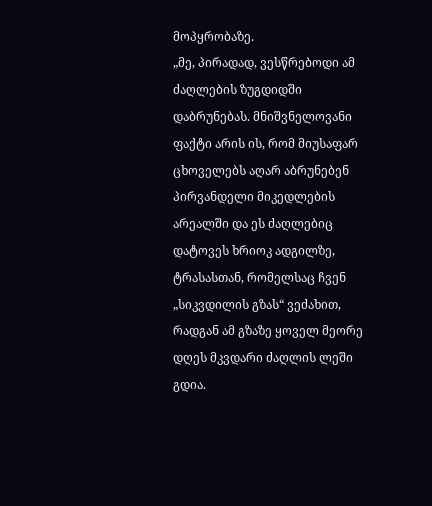მოპყრობაზე.
„მე, პირადად, ვესწრებოდი ამ ძაღლების ზუგდიდში დაბრუნებას. მნიშვნელოვანი ფაქტი არის ის, რომ მიუსაფარ ცხოველებს აღარ აბრუნებენ პირვანდელი მიკედლების არეალში და ეს ძაღლებიც დატოვეს ხრიოკ ადგილზე, ტრასასთან, რომელსაც ჩვენ „სიკვდილის გზას“ ვეძახით, რადგან ამ გზაზე ყოველ მეორე დღეს მკვდარი ძაღლის ლეში გდია.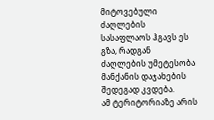მიტოვებული ძაღლების სასაფლაოს ჰგავს ეს გზა, რადგან ძაღლების უმეტესობა მანქანის დაჯახების შედეგად კვდება.
ამ ტერიტორიაზე არის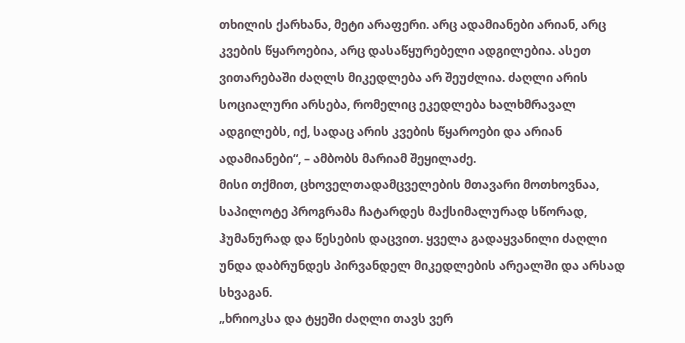თხილის ქარხანა, მეტი არაფერი. არც ადამიანები არიან, არც კვების წყაროებია, არც დასაწყურებელი ადგილებია. ასეთ ვითარებაში ძაღლს მიკედლება არ შეუძლია. ძაღლი არის სოციალური არსება, რომელიც ეკედლება ხალხმრავალ ადგილებს, იქ, სადაც არის კვების წყაროები და არიან ადამიანები“, – ამბობს მარიამ შეყილაძე.
მისი თქმით, ცხოველთადამცველების მთავარი მოთხოვნაა, საპილოტე პროგრამა ჩატარდეს მაქსიმალურად სწორად, ჰუმანურად და წესების დაცვით. ყველა გადაყვანილი ძაღლი უნდა დაბრუნდეს პირვანდელ მიკედლების არეალში და არსად სხვაგან.
„ხრიოკსა და ტყეში ძაღლი თავს ვერ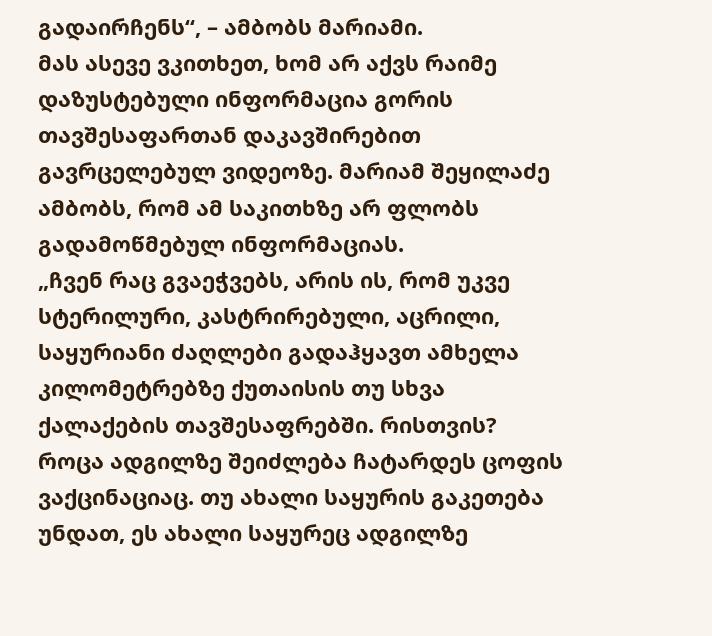გადაირჩენს“, – ამბობს მარიამი.
მას ასევე ვკითხეთ, ხომ არ აქვს რაიმე დაზუსტებული ინფორმაცია გორის თავშესაფართან დაკავშირებით გავრცელებულ ვიდეოზე. მარიამ შეყილაძე ამბობს, რომ ამ საკითხზე არ ფლობს გადამოწმებულ ინფორმაციას.
„ჩვენ რაც გვაეჭვებს, არის ის, რომ უკვე სტერილური, კასტრირებული, აცრილი, საყურიანი ძაღლები გადაჰყავთ ამხელა კილომეტრებზე ქუთაისის თუ სხვა ქალაქების თავშესაფრებში. რისთვის? როცა ადგილზე შეიძლება ჩატარდეს ცოფის ვაქცინაციაც. თუ ახალი საყურის გაკეთება უნდათ, ეს ახალი საყურეც ადგილზე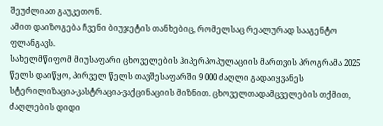შეუძლიათ გაუკეთონ.
ამით დაიზოგება ჩვენი ბიუჯეტის თანხებიც, რომელსაც რეალურად სააგენტო ფლანგავს.
სახელმწიფომ მიუსაფარი ცხოველების ჰიპერპოპულაციის მართვის პროგრამა 2025 წელს დაიწყო, პირველ წელს თავშესაფარში 9 000 ძაღლი გადაიყვანეს სტერილიზაცია-კასტრაცია-ვაქცინაციის მიზნით. ცხოველთადამცველების თქმით, ძაღლების დიდი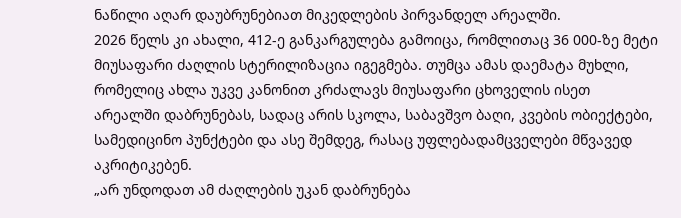ნაწილი აღარ დაუბრუნებიათ მიკედლების პირვანდელ არეალში.
2026 წელს კი ახალი, 412-ე განკარგულება გამოიცა, რომლითაც 36 000-ზე მეტი მიუსაფარი ძაღლის სტერილიზაცია იგეგმება. თუმცა ამას დაემატა მუხლი, რომელიც ახლა უკვე კანონით კრძალავს მიუსაფარი ცხოველის ისეთ არეალში დაბრუნებას, სადაც არის სკოლა, საბავშვო ბაღი, კვების ობიექტები, სამედიცინო პუნქტები და ასე შემდეგ, რასაც უფლებადამცველები მწვავედ აკრიტიკებენ.
„არ უნდოდათ ამ ძაღლების უკან დაბრუნება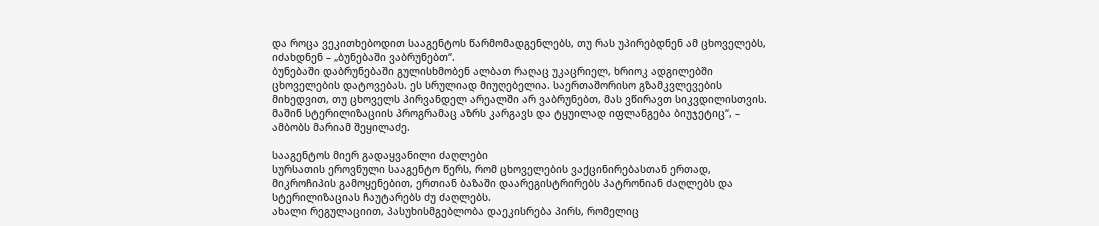და როცა ვეკითხებოდით სააგენტოს წარმომადგენლებს, თუ რას უპირებდნენ ამ ცხოველებს, იძახდნენ – „ბუნებაში ვაბრუნებთ“.
ბუნებაში დაბრუნებაში გულისხმობენ ალბათ რაღაც უკაცრიელ, ხრიოკ ადგილებში ცხოველების დატოვებას. ეს სრულიად მიუღებელია. საერთაშორისო გზამკვლევების მიხედვით, თუ ცხოველს პირვანდელ არეალში არ ვაბრუნებთ, მას ვწირავთ სიკვდილისთვის. მაშინ სტერილიზაციის პროგრამაც აზრს კარგავს და ტყუილად იფლანგება ბიუჯეტიც“, – ამბობს მარიამ შეყილაძე.

სააგენტოს მიერ გადაყვანილი ძაღლები
სურსათის ეროვნული სააგენტო წერს, რომ ცხოველების ვაქცინირებასთან ერთად, მიკროჩიპის გამოყენებით, ერთიან ბაზაში დაარეგისტრირებს პატრონიან ძაღლებს და სტერილიზაციას ჩაუტარებს ძუ ძაღლებს.
ახალი რეგულაციით, პასუხისმგებლობა დაეკისრება პირს, რომელიც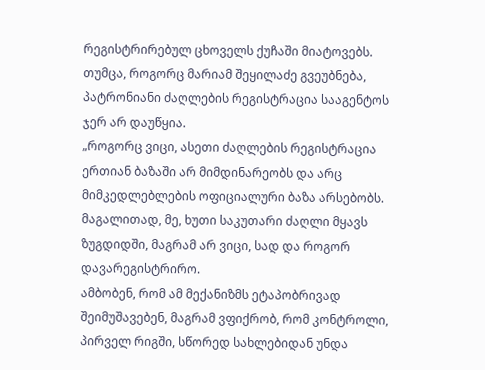რეგისტრირებულ ცხოველს ქუჩაში მიატოვებს. თუმცა, როგორც მარიამ შეყილაძე გვეუბნება, პატრონიანი ძაღლების რეგისტრაცია სააგენტოს ჯერ არ დაუწყია.
„როგორც ვიცი, ასეთი ძაღლების რეგისტრაცია ერთიან ბაზაში არ მიმდინარეობს და არც მიმკედლებლების ოფიციალური ბაზა არსებობს. მაგალითად, მე, ხუთი საკუთარი ძაღლი მყავს ზუგდიდში, მაგრამ არ ვიცი, სად და როგორ დავარეგისტრირო.
ამბობენ, რომ ამ მექანიზმს ეტაპობრივად შეიმუშავებენ, მაგრამ ვფიქრობ, რომ კონტროლი, პირველ რიგში, სწორედ სახლებიდან უნდა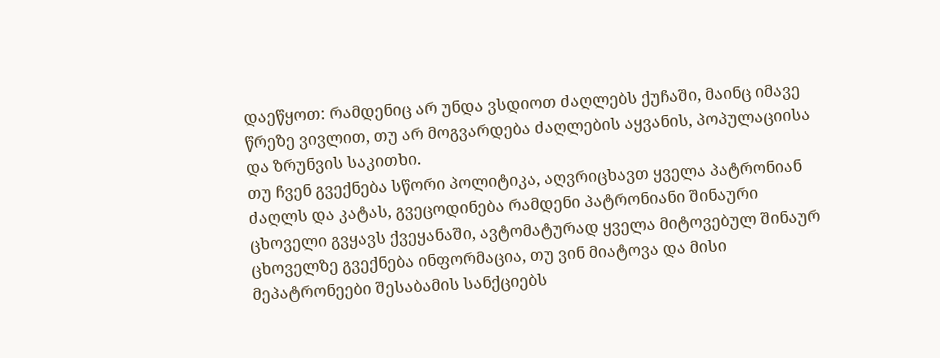დაეწყოთ: რამდენიც არ უნდა ვსდიოთ ძაღლებს ქუჩაში, მაინც იმავე წრეზე ვივლით, თუ არ მოგვარდება ძაღლების აყვანის, პოპულაციისა და ზრუნვის საკითხი.
თუ ჩვენ გვექნება სწორი პოლიტიკა, აღვრიცხავთ ყველა პატრონიან ძაღლს და კატას, გვეცოდინება რამდენი პატრონიანი შინაური ცხოველი გვყავს ქვეყანაში, ავტომატურად ყველა მიტოვებულ შინაურ ცხოველზე გვექნება ინფორმაცია, თუ ვინ მიატოვა და მისი მეპატრონეები შესაბამის სანქციებს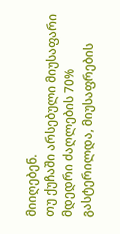მიიღებენ.
თუ ქუჩაში არსებული მიუსაფარი მდედრი ძაღლების 70% გასტერილდა, მიუსაფრების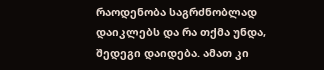რაოდენობა საგრძნობლად დაიკლებს და რა თქმა უნდა, შედეგი დაიდება. ამათ კი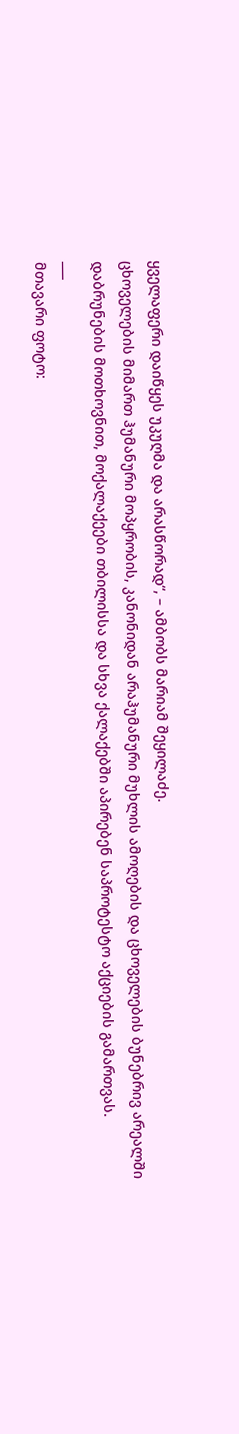ყველაფერი დაიწყეს უკუღმა და არასწორად“, – ამბობს მარიამ შეყილაძე.
ცხოველების მიმართ ჰუმანური მოპყრობის, კანონიდან არაჰუმანური მუხლის ამოღების და ცხოველების ბუნებრივ არეალში დაბრუნების მოთხოვნით, მოქალაქეები თბილისსა და სხვა ქალაქებში აპირებენ საპროტესტო აქციების გამართვას.
___
მთავარი ფოტო: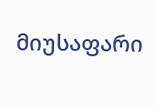მიუსაფარი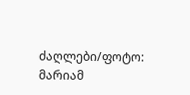ძაღლები/ფოტო: მარიამ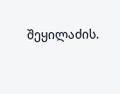შეყილაძის.